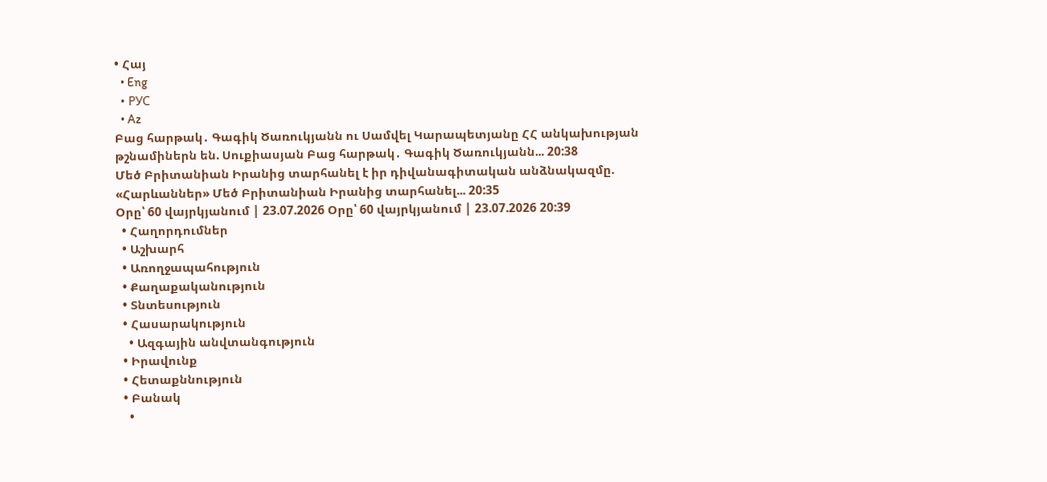• Հայ
  • Eng
  • РУС
  • Az
Բաց հարթակ․ Գագիկ Ծառուկյանն ու Սամվել Կարապետյանը ՀՀ անկախության թշնամիներն են. Սուքիասյան Բաց հարթակ․ Գագիկ Ծառուկյանն... 20:38
Մեծ Բրիտանիան Իրանից տարհանել է իր դիվանագիտական անձնակազմը. «Հարևաններ» Մեծ Բրիտանիան Իրանից տարհանել... 20:35
Օրը՝ 60 վայրկյանում | 23.07.2026 Օրը՝ 60 վայրկյանում | 23.07.2026 20:39
  • Հաղորդումներ
  • Աշխարհ
  • Առողջապահություն
  • Քաղաքականություն
  • Տնտեսություն
  • Հասարակություն
    • Ազգային անվտանգություն
  • Իրավունք
  • Հետաքննություն
  • Բանակ
    •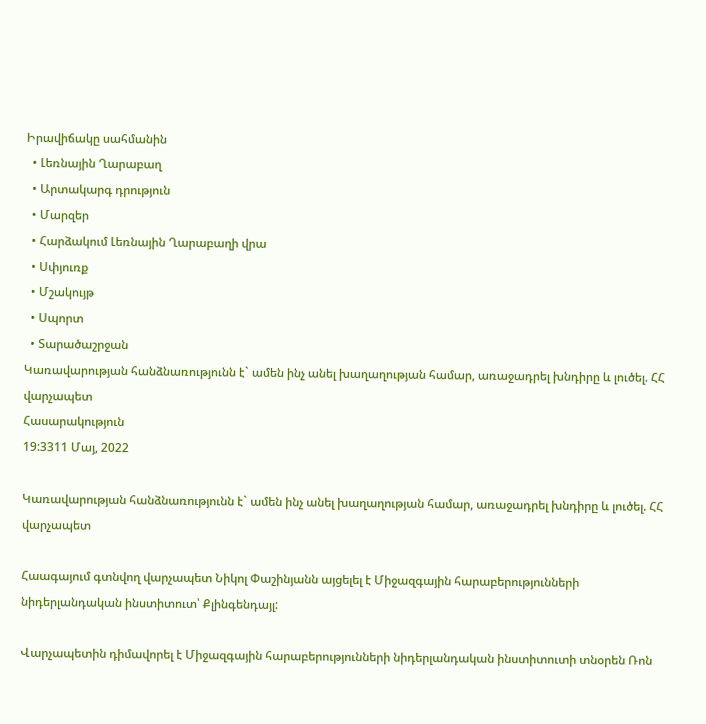Իրավիճակը սահմանին
  • Լեռնային Ղարաբաղ
  • Արտակարգ դրություն
  • Մարզեր
  • Հարձակում Լեռնային Ղարաբաղի վրա
  • Սփյուռք
  • Մշակույթ
  • Սպորտ
  • Տարածաշրջան
Կառավարության հանձնառությունն է` ամեն ինչ անել խաղաղության համար, առաջադրել խնդիրը և լուծել. ՀՀ վարչապետ
Հասարակություն
19:3311 Մայ, 2022

Կառավարության հանձնառությունն է` ամեն ինչ անել խաղաղության համար, առաջադրել խնդիրը և լուծել. ՀՀ վարչապետ

Հաագայում գտնվող վարչապետ Նիկոլ Փաշինյանն այցելել է Միջազգային հարաբերությունների նիդերլանդական ինստիտուտ՝ Քլինգենդայլ:

Վարչապետին դիմավորել է Միջազգային հարաբերությունների նիդերլանդական ինստիտուտի տնօրեն Ռոն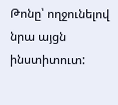Թոնը՝ ողջունելով նրա այցն ինստիտուտ: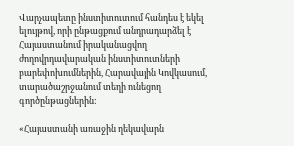Վարչապետը ինստիտուտում հանդես է եկել ելույթով, որի ընթացքում անդրադարձել է Հայաստանում իրականացվող ժողովրդավարական ինստիտուտների բարեփոխումներին, Հարավային Կովկասում, տարածաշրջանում տեղի ունեցող գործընթացներին:

«Հայաստանի առաջին ղեկավարն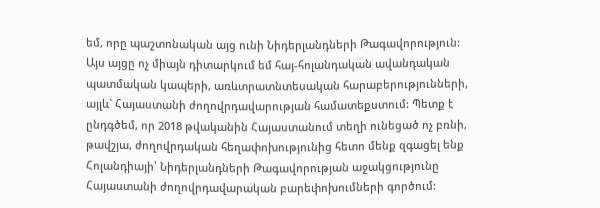եմ, որը պաշտոնական այց ունի Նիդերլանդների Թագավորություն: Այս այցը ոչ միայն դիտարկում եմ հայ-հոլանդական ավանդական պատմական կապերի, առևտրատնտեսական հարաբերությունների, այլև` Հայաստանի ժողովրդավարության համատեքստում: Պետք է ընդգծեմ, որ 2018 թվականին Հայաստանում տեղի ունեցած ոչ բռնի, թավշյա, ժողովրդական հեղափոխությունից հետո մենք զգացել ենք Հոլանդիայի՝ Նիդերլանդների Թագավորության աջակցությունը Հայաստանի ժողովրդավարական բարեփոխումների գործում: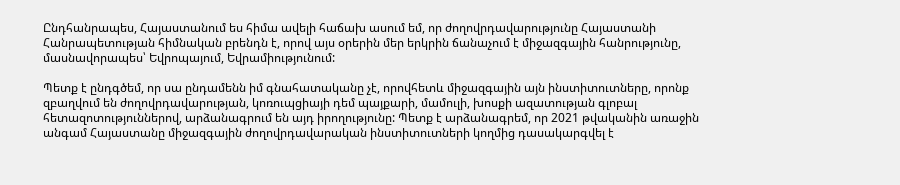Ընդհանրապես, Հայաստանում ես հիմա ավելի հաճախ ասում եմ, որ ժողովրդավարությունը Հայաստանի Հանրապետության հիմնական բրենդն է, որով այս օրերին մեր երկրին ճանաչում է միջազգային հանրությունը, մասնավորապես՝ Եվրոպայում, Եվրամիությունում:

Պետք է ընդգծեմ, որ սա ընդամենն իմ գնահատականը չէ, որովհետև միջազգային այն ինստիտուտները, որոնք զբաղվում են ժողովրդավարության, կոռուպցիայի դեմ պայքարի, մամուլի, խոսքի ազատության գլոբալ հետազոտություններով, արձանագրում են այդ իրողությունը: Պետք է արձանագրեմ, որ 2021 թվականին առաջին անգամ Հայաստանը միջազգային ժողովրդավարական ինստիտուտների կողմից դասակարգվել է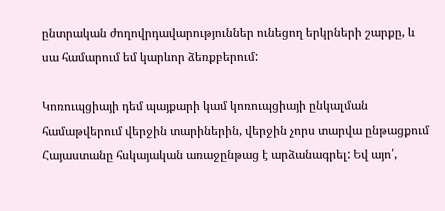ընտրական ժողովրդավարություններ ունեցող երկրների շարքը, և սա համարում եմ կարևոր ձեռքբերում:

Կոռուպցիայի դեմ պայքարի կամ կոռուպցիայի ընկալման համաթվերում վերջին տարիներին, վերջին չորս տարվա ընթացքում Հայաստանը հսկայական առաջընթաց է արձանագրել: Եվ այո՛,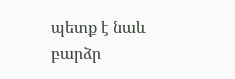պետք է նաև բարձր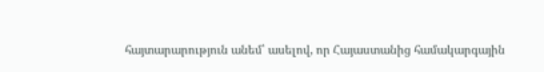հայտարարություն անեմ՝ ասելով, որ Հայաստանից համակարգային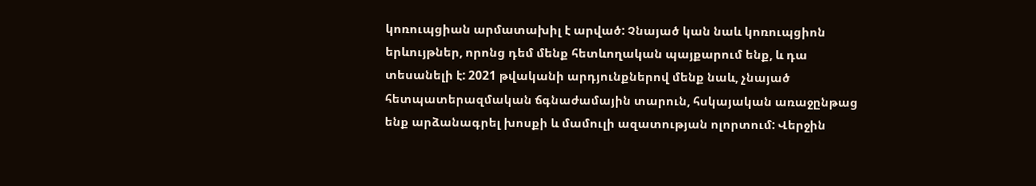կոռուպցիան արմատախիլ է արված: Չնայած կան նաև կոռուպցիոն երևույթներ, որոնց դեմ մենք հետևողական պայքարում ենք, և դա տեսանելի է: 2021 թվականի արդյունքներով մենք նաև, չնայած հետպատերազմական ճգնաժամային տարուն, հսկայական առաջընթաց ենք արձանագրել խոսքի և մամուլի ազատության ոլորտում: Վերջին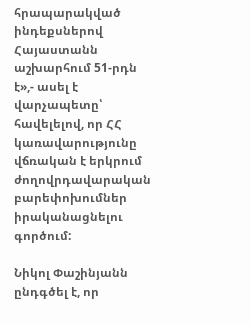հրապարակված ինդեքսներով Հայաստանն աշխարհում 51-րդն է»,- ասել է վարչապետը՝ հավելելով, որ ՀՀ կառավարությունը վճռական է երկրում ժողովրդավարական բարեփոխումներ իրականացնելու գործում:

Նիկոլ Փաշինյանն ընդգծել է, որ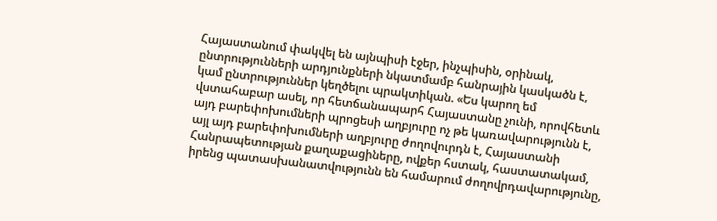Հայաստանում փակվել են այնպիսի էջեր, ինչպիսին, օրինակ, ընտրությունների արդյունքների նկատմամբ հանրային կասկածն է, կամ ընտրություններ կեղծելու պրակտիկան. «Ես կարող եմ վստահաբար ասել, որ հետճանապարհ Հայաստանը չունի, որովհետև այդ բարեփոխումների պրոցեսի աղբյուրը ոչ թե կառավարությունն է, այլ այդ բարեփոխումների աղբյուրը ժողովուրդն է, Հայաստանի Հանրապետության քաղաքացիները, ովքեր հստակ, հաստատակամ, իրենց պատասխանատվությունն են համարում ժողովրդավարությունը,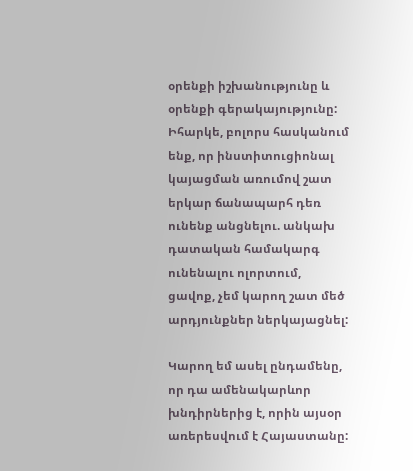օրենքի իշխանությունը և օրենքի գերակայությունը: Իհարկե, բոլորս հասկանում ենք, որ ինստիտուցիոնալ կայացման առումով շատ երկար ճանապարհ դեռ ունենք անցնելու. անկախ դատական համակարգ ունենալու ոլորտում, ցավոք, չեմ կարող շատ մեծ արդյունքներ ներկայացնել:

Կարող եմ ասել ընդամենը, որ դա ամենակարևոր խնդիրներից է, որին այսօր առերեսվում է Հայաստանը: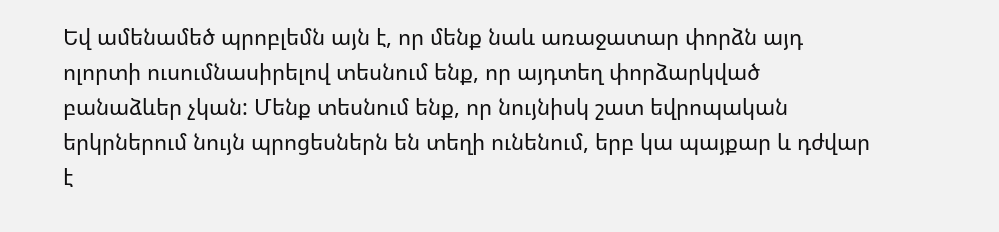Եվ ամենամեծ պրոբլեմն այն է, որ մենք նաև առաջատար փորձն այդ ոլորտի ուսումնասիրելով տեսնում ենք, որ այդտեղ փորձարկված բանաձևեր չկան: Մենք տեսնում ենք, որ նույնիսկ շատ եվրոպական երկրներում նույն պրոցեսներն են տեղի ունենում, երբ կա պայքար և դժվար է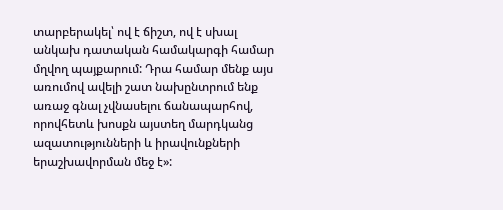տարբերակել՝ ով է ճիշտ, ով է սխալ անկախ դատական համակարգի համար մղվող պայքարում: Դրա համար մենք այս առումով ավելի շատ նախընտրում ենք առաջ գնալ չվնասելու ճանապարհով, որովհետև խոսքն այստեղ մարդկանց ազատությունների և իրավունքների երաշխավորման մեջ է»: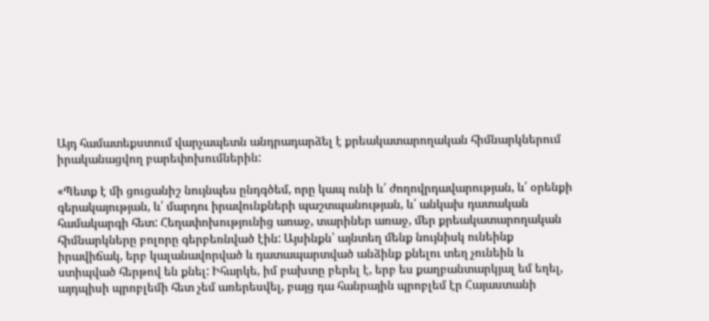Այդ համատեքստում վարչապետն անդրադարձել է քրեակատարողական հիմնարկներում իրականացվող բարեփոխումներին:

«Պետք է մի ցուցանիշ նույնպես ընդգծեմ, որը կապ ունի և՛ ժողովրդավարության, և՛ օրենքի գերակայության, և՛ մարդու իրավունքների պաշտպանության, և՛ անկախ դատական համակարգի հետ: Հեղափոխությունից առաջ, տարիներ առաջ, մեր քրեակատարողական հիմնարկները բոլորը գերբեռնված էին: Այսինքն՝ այնտեղ մենք նույնիսկ ունեինք իրավիճակ, երբ կալանավորված և դատապարտված անձինք քնելու տեղ չունեին և ստիպված հերթով են քնել: Իհարկե, իմ բախտը բերել է, երբ ես քաղբանտարկյալ եմ եղել, այդպիսի պրոբլեմի հետ չեմ առերեսվել, բայց դա հանրային պրոբլեմ էր Հայաստանի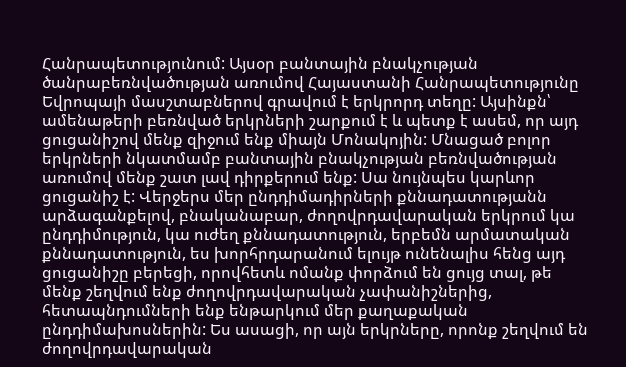Հանրապետությունում: Այսօր բանտային բնակչության ծանրաբեռնվածության առումով Հայաստանի Հանրապետությունը Եվրոպայի մասշտաբներով գրավում է երկրորդ տեղը: Այսինքն՝ ամենաթերի բեռնված երկրների շարքում է և պետք է ասեմ, որ այդ ցուցանիշով մենք զիջում ենք միայն Մոնակոյին: Մնացած բոլոր երկրների նկատմամբ բանտային բնակչության բեռնվածության առումով մենք շատ լավ դիրքերում ենք: Սա նույնպես կարևոր ցուցանիշ է: Վերջերս մեր ընդդիմադիրների քննադատությանն արձագանքելով, բնականաբար, ժողովրդավարական երկրում կա ընդդիմություն, կա ուժեղ քննադատություն, երբեմն արմատական քննադատություն, ես խորհրդարանում ելույթ ունենալիս հենց այդ ցուցանիշը բերեցի, որովհետև ոմանք փորձում են ցույց տալ, թե մենք շեղվում ենք ժողովրդավարական չափանիշներից, հետապնդումների ենք ենթարկում մեր քաղաքական ընդդիմախոսներին: Ես ասացի, որ այն երկրները, որոնք շեղվում են ժողովրդավարական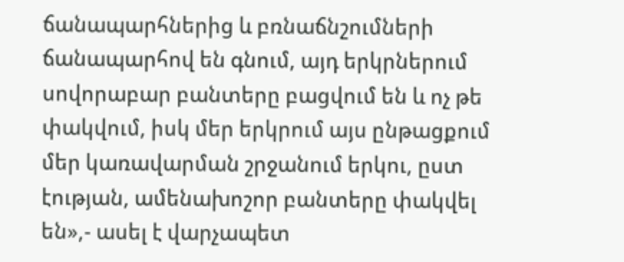ճանապարհներից և բռնաճնշումների ճանապարհով են գնում, այդ երկրներում սովորաբար բանտերը բացվում են և ոչ թե փակվում, իսկ մեր երկրում այս ընթացքում մեր կառավարման շրջանում երկու, ըստ էության, ամենախոշոր բանտերը փակվել են»,- ասել է վարչապետ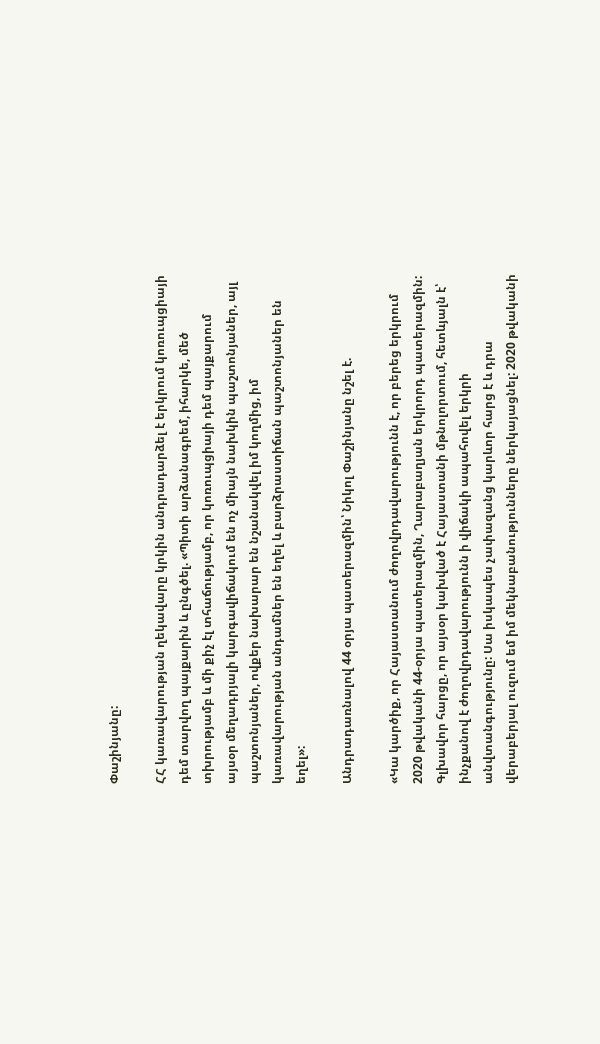Փաշինյանը:

ՀՀ կառավարության ղեկավարը կրկին անդրադարձել է երկրում կոռուպցիայի դեմ տարվող պայքարին և ընգծել. «Պիտի արձանագրեմ, իհարկե, մեծ տխրությամբ և մի քիչ էլ տհաճությամբ, որ կոռուպցիայի դեմ պայքարում այսօր մեղադրյալի կարգավիճակում են ոչ միայն նախկին պաշտոնյաներ, այլ պաշտոնյաներ, ովքեր նախարար են նշանակվել իմ կողմից, իմ կառավարության անդամներ են եղել և բարձրաստիճան պաշտոնյաներ են եղել»:

Անդրադառնալով 44 օրյա պատերազմին՝ Նիկոլ Փաշինյանը նշել է.

«Կա կարծիք, որ Հայաստանում ժողովրդավարությունն է, որ բերեց երկրում 2020 թվականի 44-օրյա պատերազմին, Ղարաբաղյան երկրորդ պատերազմին: Գլխավոր հարցը, որ այսօր կախված է Հայաստանի մթնոլորտում, հետևյալն է՝ ինչքանով է ժողովրդավարությունն ի վիճակի ապահովել երկրի անվտանգությունը: Սա իսկապես չափազանց կարևոր հարց է և դրա վերաբերյալ ուզում եմ իմ մեկնաբանությունները ներկայացնել: 2020 թվականի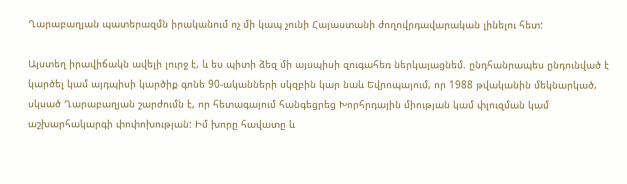Ղարաբաղյան պատերազմն իրականում ոչ մի կապ չունի Հայաստանի ժողովրդավարական լինելու հետ:

Այստեղ իրավիճակն ավելի լուրջ է, և ես պիտի ձեզ մի այսպիսի զուգահեռ ներկայացնեմ. ընդհանրապես ընդունված է կարծել կամ այդպիսի կարծիք գոնե 90-ականների սկզբին կար նաև Եվրոպայում, որ 1988 թվականին մեկնարկած, սկսած Ղարաբաղյան շարժումն է, որ հետագայում հանգեցրեց Խորհրդային միության կամ փլուզման կամ աշխարհակարգի փոփոխության: Իմ խորը հավատը և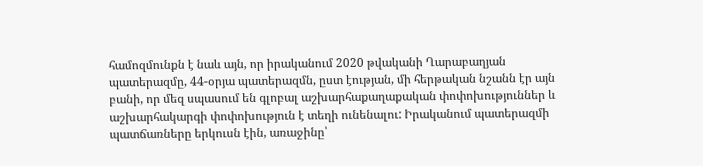համոզմունքն է նաև այն, որ իրականում 2020 թվականի Ղարաբաղյան պատերազմը, 44-օրյա պատերազմն, ըստ էության, մի հերթական նշանն էր այն բանի, որ մեզ սպասում են գլոբալ աշխարհաքաղաքական փոփոխություններ և աշխարհակարգի փոփոխություն է տեղի ունենալու: Իրականում պատերազմի պատճառները երկուսն էին, առաջինը՝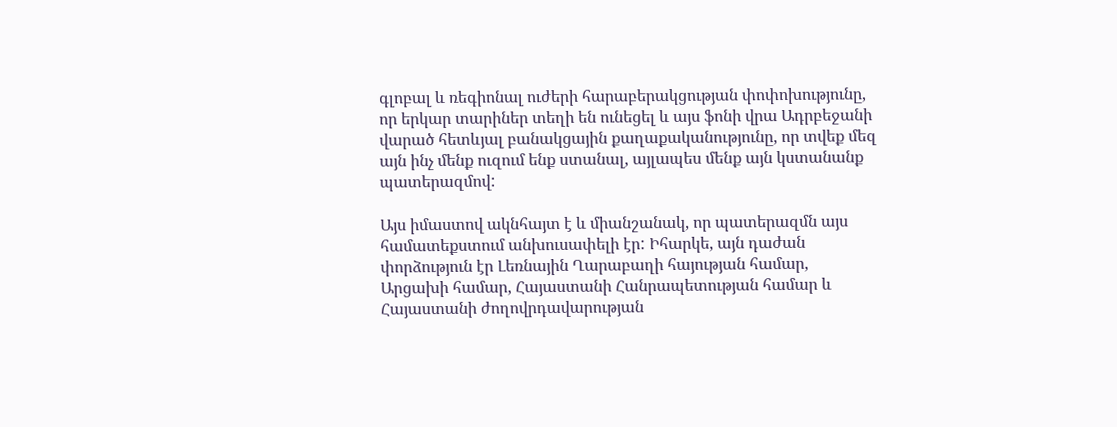գլոբալ և ռեգիոնալ ուժերի հարաբերակցության փոփոխությունը, որ երկար տարիներ տեղի են ունեցել և այս ֆոնի վրա Ադրբեջանի վարած հետևյալ բանակցային քաղաքականությունը, որ տվեք մեզ այն ինչ մենք ուզում ենք ստանալ, այլապես մենք այն կստանանք պատերազմով:

Այս իմաստով ակնհայտ է և միանշանակ, որ պատերազմն այս համատեքստում անխուսափելի էր: Իհարկե, այն դաժան փորձություն էր Լեռնային Ղարաբաղի հայության համար, Արցախի համար, Հայաստանի Հանրապետության համար և Հայաստանի ժողովրդավարության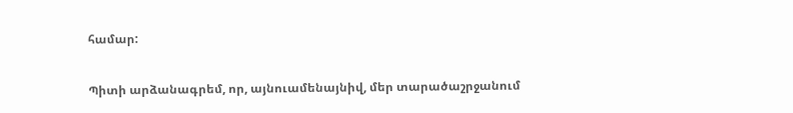համար:

Պիտի արձանագրեմ, որ, այնուամենայնիվ, մեր տարածաշրջանում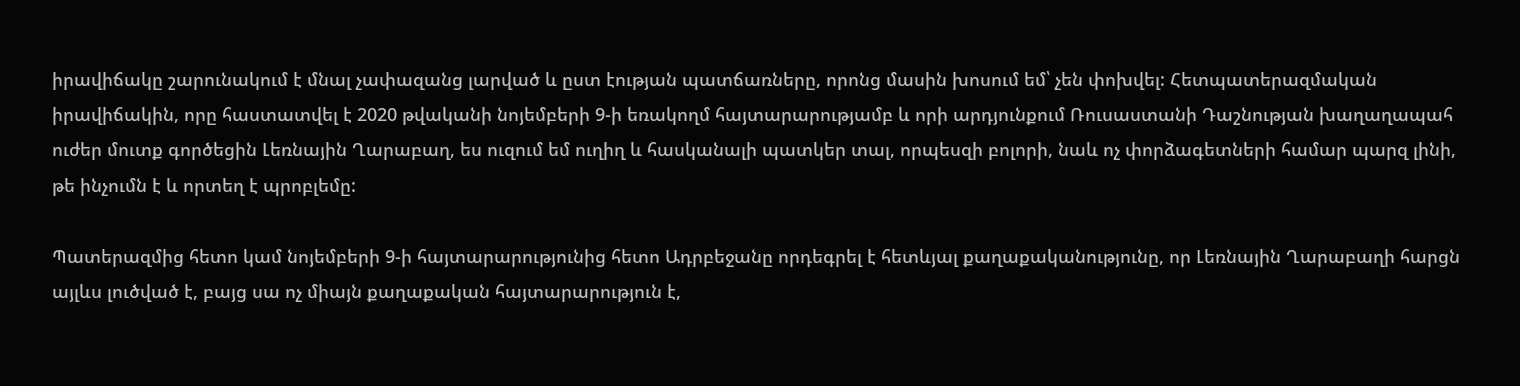իրավիճակը շարունակում է մնալ չափազանց լարված և ըստ էության պատճառները, որոնց մասին խոսում եմ՝ չեն փոխվել: Հետպատերազմական իրավիճակին, որը հաստատվել է 2020 թվականի նոյեմբերի 9-ի եռակողմ հայտարարությամբ և որի արդյունքում Ռուսաստանի Դաշնության խաղաղապահ ուժեր մուտք գործեցին Լեռնային Ղարաբաղ, ես ուզում եմ ուղիղ և հասկանալի պատկեր տալ, որպեսզի բոլորի, նաև ոչ փորձագետների համար պարզ լինի, թե ինչումն է և որտեղ է պրոբլեմը:

Պատերազմից հետո կամ նոյեմբերի 9-ի հայտարարությունից հետո Ադրբեջանը որդեգրել է հետևյալ քաղաքականությունը, որ Լեռնային Ղարաբաղի հարցն այլևս լուծված է, բայց սա ոչ միայն քաղաքական հայտարարություն է,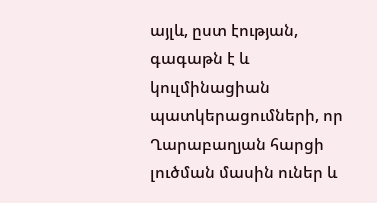այլև, ըստ էության, գագաթն է և կուլմինացիան պատկերացումների, որ Ղարաբաղյան հարցի լուծման մասին ուներ և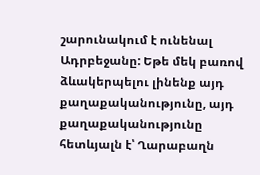շարունակում է ունենալ Ադրբեջանը: Եթե մեկ բառով ձևակերպելու լինենք այդ քաղաքականությունը, այդ քաղաքականությունը հետևյալն է՝ Ղարաբաղն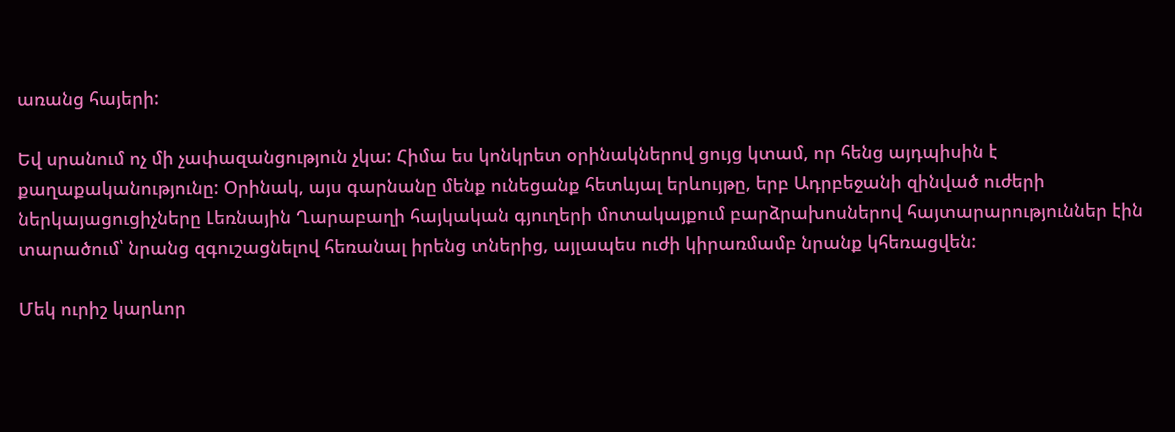առանց հայերի:

Եվ սրանում ոչ մի չափազանցություն չկա: Հիմա ես կոնկրետ օրինակներով ցույց կտամ, որ հենց այդպիսին է քաղաքականությունը: Օրինակ, այս գարնանը մենք ունեցանք հետևյալ երևույթը, երբ Ադրբեջանի զինված ուժերի ներկայացուցիչները Լեռնային Ղարաբաղի հայկական գյուղերի մոտակայքում բարձրախոսներով հայտարարություններ էին տարածում՝ նրանց զգուշացնելով հեռանալ իրենց տներից, այլապես ուժի կիրառմամբ նրանք կհեռացվեն:

Մեկ ուրիշ կարևոր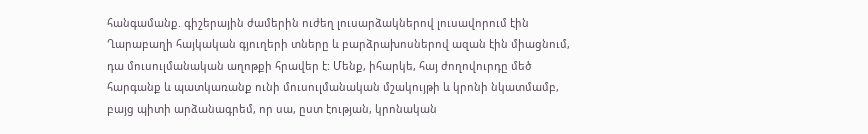հանգամանք. գիշերային ժամերին ուժեղ լուսարձակներով լուսավորում էին Ղարաբաղի հայկական գյուղերի տները և բարձրախոսներով ազան էին միացնում, դա մուսուլմանական աղոթքի հրավեր է: Մենք, իհարկե, հայ ժողովուրդը մեծ հարգանք և պատկառանք ունի մուսուլմանական մշակույթի և կրոնի նկատմամբ, բայց պիտի արձանագրեմ, որ սա, ըստ էության, կրոնական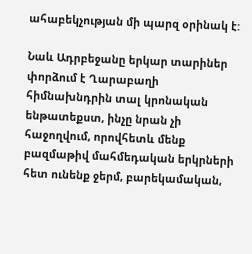ահաբեկչության մի պարզ օրինակ է:

Նաև Ադրբեջանը երկար տարիներ փորձում է Ղարաբաղի հիմնախնդրին տալ կրոնական ենթատեքստ, ինչը նրան չի հաջողվում, որովհետև մենք բազմաթիվ մահմեդական երկրների հետ ունենք ջերմ, բարեկամական,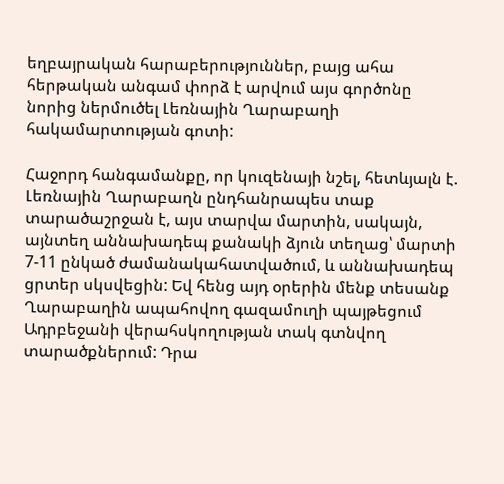եղբայրական հարաբերություններ, բայց ահա հերթական անգամ փորձ է արվում այս գործոնը նորից ներմուծել Լեռնային Ղարաբաղի հակամարտության գոտի:

Հաջորդ հանգամանքը, որ կուզենայի նշել, հետևյալն է. Լեռնային Ղարաբաղն ընդհանրապես տաք տարածաշրջան է, այս տարվա մարտին, սակայն, այնտեղ աննախադեպ քանակի ձյուն տեղաց՝ մարտի 7-11 ընկած ժամանակահատվածում, և աննախադեպ ցրտեր սկսվեցին: Եվ հենց այդ օրերին մենք տեսանք Ղարաբաղին ապահովող գազամուղի պայթեցում Ադրբեջանի վերահսկողության տակ գտնվող տարածքներում: Դրա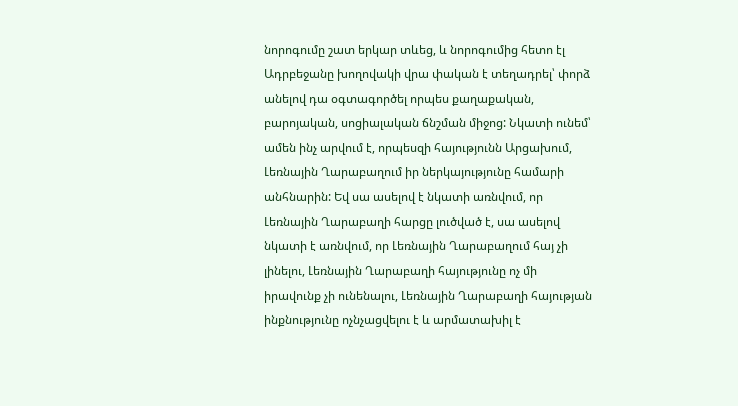նորոգումը շատ երկար տևեց, և նորոգումից հետո էլ Ադրբեջանը խողովակի վրա փական է տեղադրել՝ փորձ անելով դա օգտագործել որպես քաղաքական, բարոյական, սոցիալական ճնշման միջոց: Նկատի ունեմ՝ ամեն ինչ արվում է, որպեսզի հայությունն Արցախում, Լեռնային Ղարաբաղում իր ներկայությունը համարի անհնարին: Եվ սա ասելով է նկատի առնվում, որ Լեռնային Ղարաբաղի հարցը լուծված է, սա ասելով նկատի է առնվում, որ Լեռնային Ղարաբաղում հայ չի լինելու, Լեռնային Ղարաբաղի հայությունը ոչ մի իրավունք չի ունենալու, Լեռնային Ղարաբաղի հայության ինքնությունը ոչնչացվելու է և արմատախիլ է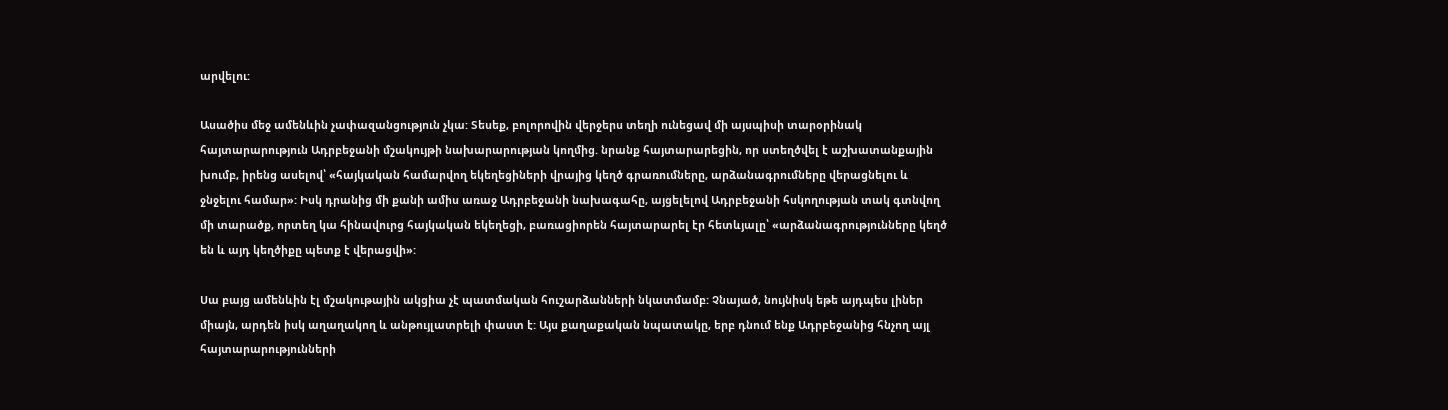արվելու:

Ասածիս մեջ ամենևին չափազանցություն չկա: Տեսեք, բոլորովին վերջերս տեղի ունեցավ մի այսպիսի տարօրինակ հայտարարություն Ադրբեջանի մշակույթի նախարարության կողմից. նրանք հայտարարեցին, որ ստեղծվել է աշխատանքային խումբ, իրենց ասելով՝ «հայկական համարվող եկեղեցիների վրայից կեղծ գրառումները, արձանագրումները վերացնելու և ջնջելու համար»: Իսկ դրանից մի քանի ամիս առաջ Ադրբեջանի նախագահը, այցելելով Ադրբեջանի հսկողության տակ գտնվող մի տարածք, որտեղ կա հինավուրց հայկական եկեղեցի, բառացիորեն հայտարարել էր հետևյալը՝ «արձանագրությունները կեղծ են և այդ կեղծիքը պետք է վերացվի»:

Սա բայց ամենևին էլ մշակութային ակցիա չէ պատմական հուշարձանների նկատմամբ: Չնայած, նույնիսկ եթե այդպես լիներ միայն, արդեն իսկ աղաղակող և անթույլատրելի փաստ է: Այս քաղաքական նպատակը, երբ դնում ենք Ադրբեջանից հնչող այլ հայտարարությունների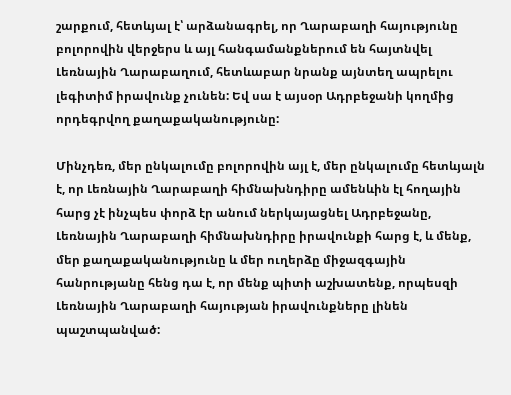շարքում, հետևյալ է՝ արձանագրել, որ Ղարաբաղի հայությունը բոլորովին վերջերս և այլ հանգամանքներում են հայտնվել Լեռնային Ղարաբաղում, հետևաբար նրանք այնտեղ ապրելու լեգիտիմ իրավունք չունեն: Եվ սա է այսօր Ադրբեջանի կողմից որդեգրվող քաղաքականությունը:

Մինչդեռ, մեր ընկալումը բոլորովին այլ է, մեր ընկալումը հետևյալն է, որ Լեռնային Ղարաբաղի հիմնախնդիրը ամենևին էլ հողային հարց չէ ինչպես փորձ էր անում ներկայացնել Ադրբեջանը, Լեռնային Ղարաբաղի հիմնախնդիրը իրավունքի հարց է, և մենք, մեր քաղաքականությունը և մեր ուղերձը միջազգային հանրությանը հենց դա է, որ մենք պիտի աշխատենք, որպեսզի Լեռնային Ղարաբաղի հայության իրավունքները լինեն պաշտպանված: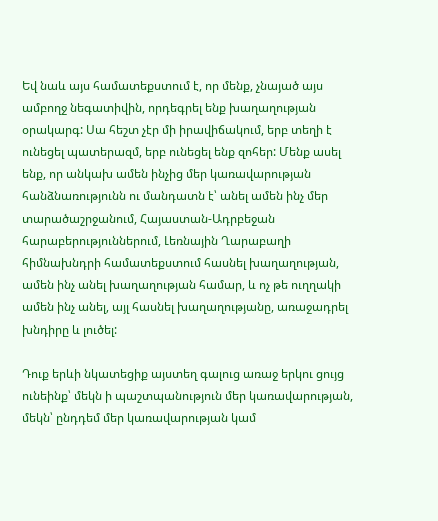Եվ նաև այս համատեքստում է, որ մենք, չնայած այս ամբողջ նեգատիվին, որդեգրել ենք խաղաղության օրակարգ: Սա հեշտ չէր մի իրավիճակում, երբ տեղի է ունեցել պատերազմ, երբ ունեցել ենք զոհեր: Մենք ասել ենք, որ անկախ ամեն ինչից մեր կառավարության հանձնառությունն ու մանդատն է՝ անել ամեն ինչ մեր տարածաշրջանում, Հայաստան-Ադրբեջան հարաբերություններում, Լեռնային Ղարաբաղի հիմնախնդրի համատեքստում հասնել խաղաղության, ամեն ինչ անել խաղաղության համար, և ոչ թե ուղղակի ամեն ինչ անել, այլ հասնել խաղաղությանը, առաջադրել խնդիրը և լուծել:

Դուք երևի նկատեցիք այստեղ գալուց առաջ երկու ցույց ունեինք՝ մեկն ի պաշտպանություն մեր կառավարության, մեկն՝ ընդդեմ մեր կառավարության կամ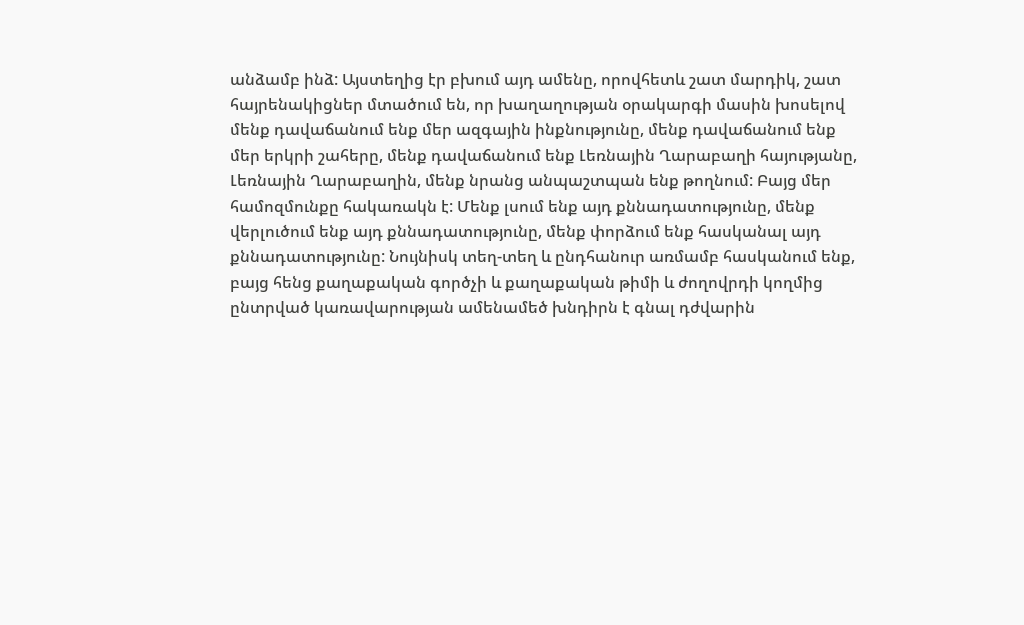անձամբ ինձ: Այստեղից էր բխում այդ ամենը, որովհետև շատ մարդիկ, շատ հայրենակիցներ մտածում են, որ խաղաղության օրակարգի մասին խոսելով մենք դավաճանում ենք մեր ազգային ինքնությունը, մենք դավաճանում ենք մեր երկրի շահերը, մենք դավաճանում ենք Լեռնային Ղարաբաղի հայությանը, Լեռնային Ղարաբաղին, մենք նրանց անպաշտպան ենք թողնում: Բայց մեր համոզմունքը հակառակն է: Մենք լսում ենք այդ քննադատությունը, մենք վերլուծում ենք այդ քննադատությունը, մենք փորձում ենք հասկանալ այդ քննադատությունը: Նույնիսկ տեղ-տեղ և ընդհանուր առմամբ հասկանում ենք, բայց հենց քաղաքական գործչի և քաղաքական թիմի և ժողովրդի կողմից ընտրված կառավարության ամենամեծ խնդիրն է գնալ դժվարին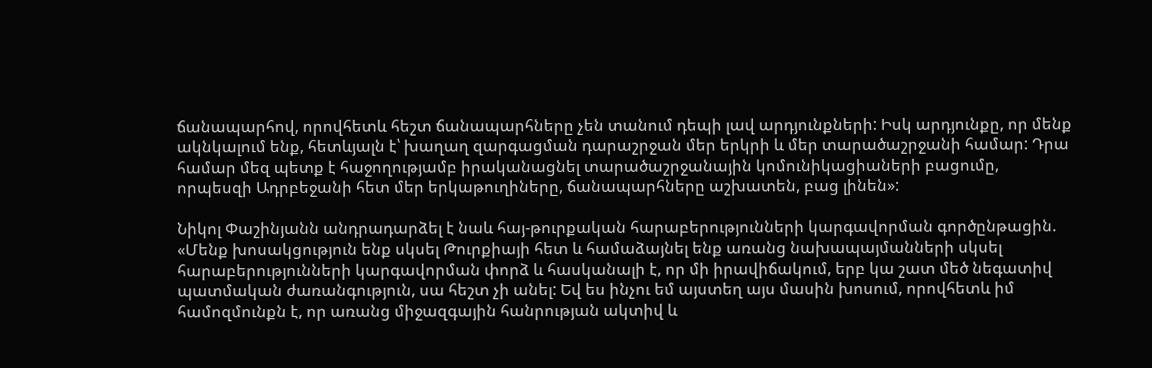ճանապարհով, որովհետև հեշտ ճանապարհները չեն տանում դեպի լավ արդյունքների: Իսկ արդյունքը, որ մենք ակնկալում ենք, հետևյալն է՝ խաղաղ զարգացման դարաշրջան մեր երկրի և մեր տարածաշրջանի համար: Դրա համար մեզ պետք է հաջողությամբ իրականացնել տարածաշրջանային կոմունիկացիաների բացումը, որպեսզի Ադրբեջանի հետ մեր երկաթուղիները, ճանապարհները աշխատեն, բաց լինեն»:

Նիկոլ Փաշինյանն անդրադարձել է նաև հայ-թուրքական հարաբերությունների կարգավորման գործընթացին. «Մենք խոսակցություն ենք սկսել Թուրքիայի հետ և համաձայնել ենք առանց նախապայմանների սկսել հարաբերությունների կարգավորման փորձ և հասկանալի է, որ մի իրավիճակում, երբ կա շատ մեծ նեգատիվ պատմական ժառանգություն, սա հեշտ չի անել: Եվ ես ինչու եմ այստեղ այս մասին խոսում, որովհետև իմ համոզմունքն է, որ առանց միջազգային հանրության ակտիվ և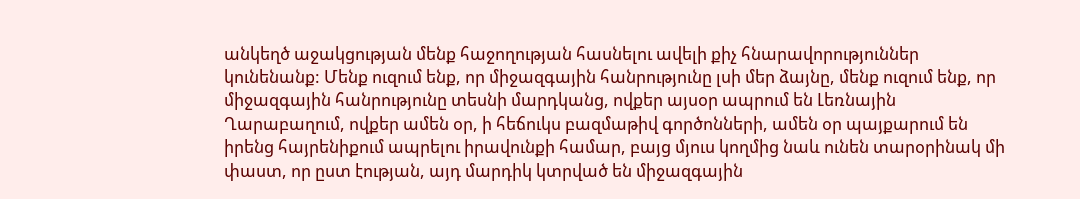անկեղծ աջակցության մենք հաջողության հասնելու ավելի քիչ հնարավորություններ կունենանք: Մենք ուզում ենք, որ միջազգային հանրությունը լսի մեր ձայնը, մենք ուզում ենք, որ միջազգային հանրությունը տեսնի մարդկանց, ովքեր այսօր ապրում են Լեռնային Ղարաբաղում, ովքեր ամեն օր, ի հեճուկս բազմաթիվ գործոնների, ամեն օր պայքարում են իրենց հայրենիքում ապրելու իրավունքի համար, բայց մյուս կողմից նաև ունեն տարօրինակ մի փաստ, որ ըստ էության, այդ մարդիկ կտրված են միջազգային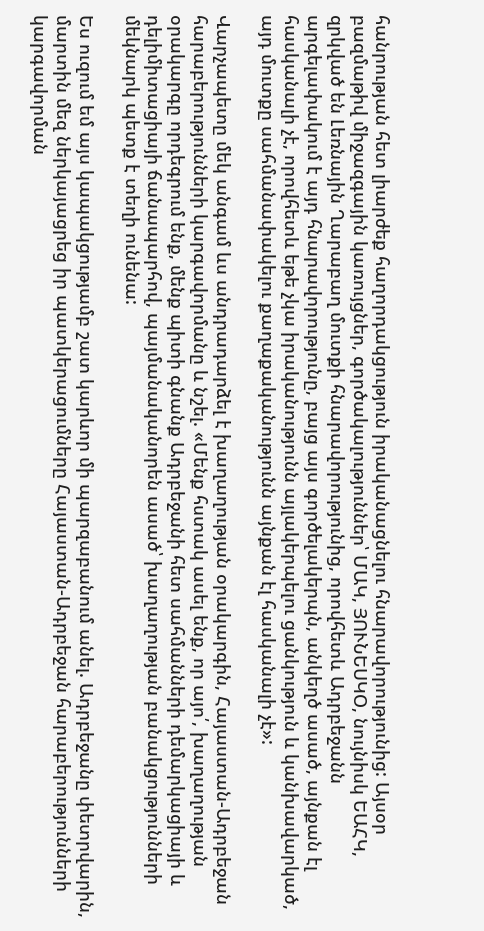հանրության հետ լիարժեք հաղորդակցություն իրականացնելու հնարավորությունից: Այսօր բազմաթիվ միջազգային կառույցներ, գործակալություններ՝ ՄԱԿ, ՅՈՒՆԵՍԿՕ, նույնիսկ ԵԱՀԿ, զրկված են Լեռնային Ղարաբաղ մուտքի հնարավորությունից, որովհետև Ադրբեջանն արգելափակում է այդ հնարավորությունը, բայց այս գործելակերպն, անկեղծ ասած, այնքան էլ հասկանալի չէ, որովհետև եթե չկա իրականությունն այլակերպելու ցանկություն և կանխավարկած, այդ մուտքը սահմանափակելու քաղաքականությունն այնքան էլ հասկանալի չէ»:

Վարչապետը մեկ անգամ ևս անդրադարձել է խաղաղության օրակարգին, Հայաստան-Ադրբեջան հարաբերությունների կարգավորմանը և նշել. «Մենք հստակ ասել ենք, որ այո՛, խաղաղության օրակարգը որդեգրում ենք, մենք պիտի գնանք Ադրբեջանի հետ սահմանների դեմարկացիայի և դելիմիտացիայի ճանապարհով, պայմանականորեն ասած՝ խաղաղության բանակցությունների մեկնարկ պետք է տեղի ունենա:

Ես ուզում եմ այս կապակցությամբ շատ կարևոր մի պարզաբանում անել. Ադրբեջանը փետրվարին, մարտին մեզ ներկայացրեց իր պատկերացումները Հայաստան-Ադրբեջան հարաբերությունների կարգավորման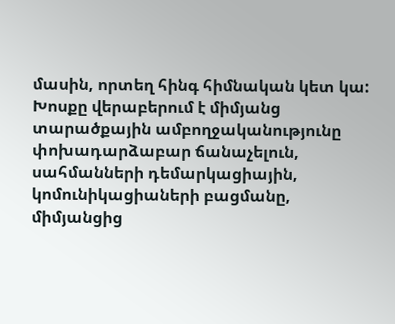մասին, որտեղ հինգ հիմնական կետ կա: Խոսքը վերաբերում է միմյանց տարածքային ամբողջականությունը փոխադարձաբար ճանաչելուն, սահմանների դեմարկացիային, կոմունիկացիաների բացմանը, միմյանցից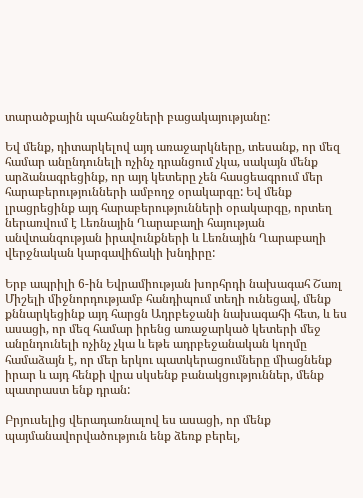տարածքային պահանջների բացակայությանը:

Եվ մենք, դիտարկելով այդ առաջարկները, տեսանք, որ մեզ համար անընդունելի ոչինչ դրանցում չկա, սակայն մենք արձանագրեցինք, որ այդ կետերը չեն հասցեագրում մեր հարաբերությունների ամբողջ օրակարգը: Եվ մենք լրացրեցինք այդ հարաբերությունների օրակարգը, որտեղ ներառվում է Լեռնային Ղարաբաղի հայության անվտանգության իրավունքների և Լեռնային Ղարաբաղի վերջնական կարգավիճակի խնդիրը:

Երբ ապրիլի 6-ին Եվրամիության խորհրդի նախագահ Շառլ Միշելի միջնորդությամբ հանդիպում տեղի ունեցավ, մենք քննարկեցինք այդ հարցն Ադրբեջանի նախագահի հետ, և ես ասացի, որ մեզ համար իրենց առաջարկած կետերի մեջ անընդունելի ոչինչ չկա և եթե ադրբեջանական կողմը համաձայն է, որ մեր երկու պատկերացումները միացնենք իրար և այդ հենքի վրա սկսենք բանակցություններ, մենք պատրաստ ենք դրան:

Բրյուսելից վերադառնալով ես ասացի, որ մենք պայմանավորվածություն ենք ձեռք բերել,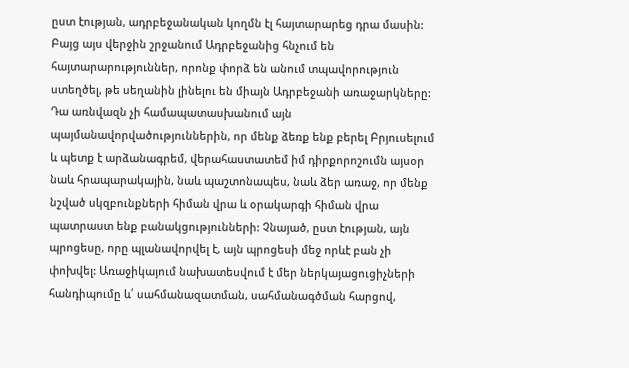ըստ էության, ադրբեջանական կողմն էլ հայտարարեց դրա մասին: Բայց այս վերջին շրջանում Ադրբեջանից հնչում են հայտարարություններ, որոնք փորձ են անում տպավորություն ստեղծել, թե սեղանին լինելու են միայն Ադրբեջանի առաջարկները: Դա առնվազն չի համապատասխանում այն պայմանավորվածություններին, որ մենք ձեռք ենք բերել Բրյուսելում և պետք է արձանագրեմ, վերահաստատեմ իմ դիրքորոշումն այսօր նաև հրապարակային, նաև պաշտոնապես, նաև ձեր առաջ, որ մենք նշված սկզբունքների հիման վրա և օրակարգի հիման վրա պատրաստ ենք բանակցությունների: Չնայած, ըստ էության, այն պրոցեսը, որը պլանավորվել է, այն պրոցեսի մեջ որևէ բան չի փոխվել: Առաջիկայում նախատեսվում է մեր ներկայացուցիչների հանդիպումը և՛ սահմանազատման, սահմանագծման հարցով,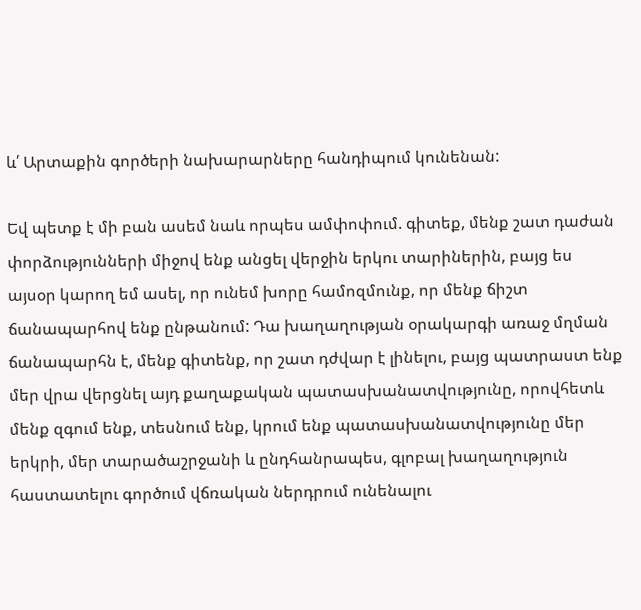և՛ Արտաքին գործերի նախարարները հանդիպում կունենան:

Եվ պետք է մի բան ասեմ նաև որպես ամփոփում. գիտեք, մենք շատ դաժան փորձությունների միջով ենք անցել վերջին երկու տարիներին, բայց ես այսօր կարող եմ ասել, որ ունեմ խորը համոզմունք, որ մենք ճիշտ ճանապարհով ենք ընթանում: Դա խաղաղության օրակարգի առաջ մղման ճանապարհն է, մենք գիտենք, որ շատ դժվար է լինելու, բայց պատրաստ ենք մեր վրա վերցնել այդ քաղաքական պատասխանատվությունը, որովհետև մենք զգում ենք, տեսնում ենք, կրում ենք պատասխանատվությունը մեր երկրի, մեր տարածաշրջանի և ընդհանրապես, գլոբալ խաղաղություն հաստատելու գործում վճռական ներդրում ունենալու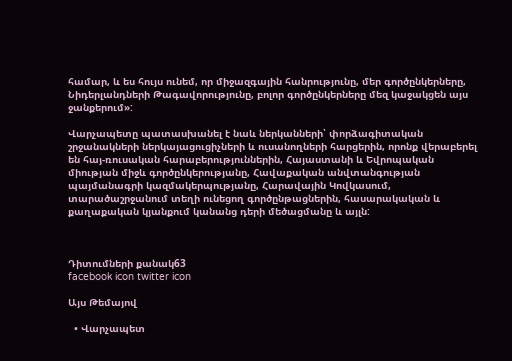համար, և ես հույս ունեմ, որ միջազգային հանրությունը, մեր գործընկերները, Նիդերլանդների Թագավորությունը, բոլոր գործընկերները մեզ կաջակցեն այս ջանքերում»:

Վարչապետը պատասխանել է նաև ներկանների՝ փորձագիտական շրջանակների ներկայացուցիչների և ուսանողների հարցերին, որոնք վերաբերել են հայ-ռուսական հարաբերություններին, Հայաստանի և Եվրոպական միության միջև գործընկերությանը, Հավաքական անվտանգության պայմանագրի կազմակերպությանը, Հարավային Կովկասում, տարածաշրջանում տեղի ունեցող գործընթացներին, հասարակական և քաղաքական կյանքում կանանց դերի մեծացմանը և այլն:



Դիտումների քանակ63
facebook icon twitter icon

Այս Թեմայով

  • Վարչապետ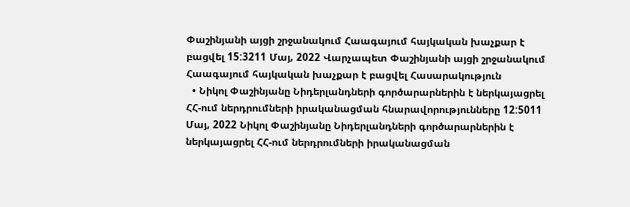Փաշինյանի այցի շրջանակում Հաագայում հայկական խաչքար է բացվել 15:3211 Մայ, 2022 Վարչապետ Փաշինյանի այցի շրջանակում Հաագայում հայկական խաչքար է բացվել Հասարակություն
  • Նիկոլ Փաշինյանը Նիդերլանդների գործարարներին է ներկայացրել ՀՀ-ում ներդրումների իրականացման հնարավորությունները 12:5011 Մայ, 2022 Նիկոլ Փաշինյանը Նիդերլանդների գործարարներին է ներկայացրել ՀՀ-ում ներդրումների իրականացման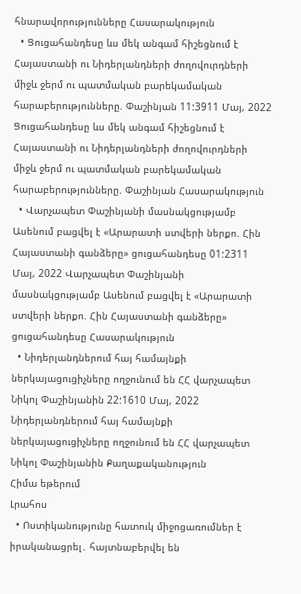հնարավորությունները Հասարակություն
  • Ցուցահանդեսը ևս մեկ անգամ հիշեցնում է Հայաստանի ու Նիդերլանդների ժողովուրդների միջև ջերմ ու պատմական բարեկամական հարաբերությունները. Փաշինյան 11:3911 Մայ, 2022 Ցուցահանդեսը ևս մեկ անգամ հիշեցնում է Հայաստանի ու Նիդերլանդների ժողովուրդների միջև ջերմ ու պատմական բարեկամական հարաբերությունները. Փաշինյան Հասարակություն
  • Վարչապետ Փաշինյանի մասնակցությամբ Ասենում բացվել է «Արարատի ստվերի ներքո. Հին Հայաստանի գանձերը» ցուցահանդեսը 01:2311 Մայ, 2022 Վարչապետ Փաշինյանի մասնակցությամբ Ասենում բացվել է «Արարատի ստվերի ներքո. Հին Հայաստանի գանձերը» ցուցահանդեսը Հասարակություն
  • Նիդերլանդներում հայ համայնքի ներկայացուցիչները ողջունում են ՀՀ վարչապետ Նիկոլ Փաշինյանին 22:1610 Մայ, 2022 Նիդերլանդներում հայ համայնքի ներկայացուցիչները ողջունում են ՀՀ վարչապետ Նիկոլ Փաշինյանին Քաղաքականություն
Հիմա եթերում
Լրահոս
  • Ոստիկանությունը հատուկ միջոցառումներ է իրականացրել․ հայտնաբերվել են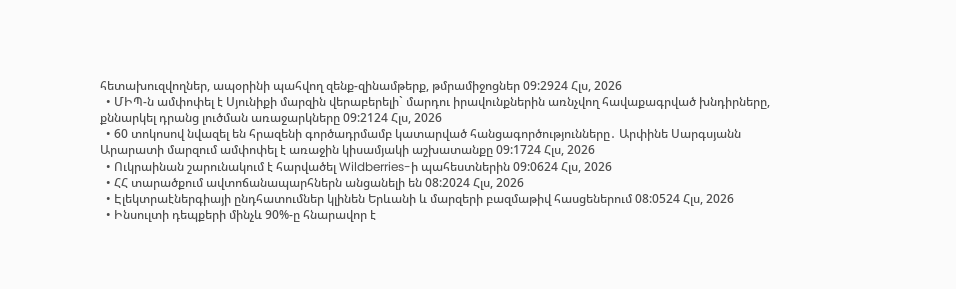հետախուզվողներ, ապօրինի պահվող զենք-զինամթերք, թմրամիջոցներ 09:2924 Հլս, 2026
  • ՄԻՊ-ն ամփոփել է Սյունիքի մարզին վերաբերելի` մարդու իրավունքներին առնչվող հավաքագրված խնդիրները, քննարկել դրանց լուծման առաջարկները 09:2124 Հլս, 2026
  • 60 տոկոսով նվազել են հրազենի գործադրմամբ կատարված հանցագործությունները․ Արփինե Սարգսյանն Արարատի մարզում ամփոփել է առաջին կիսամյակի աշխատանքը 09:1724 Հլս, 2026
  • Ուկրաինան շարունակում է հարվածել Wildberries-ի պահեստներին 09:0624 Հլս, 2026
  • ՀՀ տարածքում ավտոճանապարհներն անցանելի են 08:2024 Հլս, 2026
  • Էլեկտրաէներգիայի ընդհատումներ կլինեն Երևանի և մարզերի բազմաթիվ հասցեներում 08:0524 Հլս, 2026
  • Ինսուլտի դեպքերի մինչև 90%-ը հնարավոր է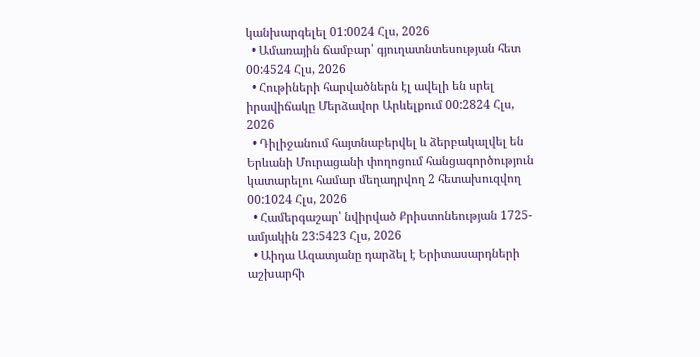կանխարգելել 01:0024 Հլս, 2026
  • Ամառային ճամբար՝ գյուղատնտեսության հետ 00:4524 Հլս, 2026
  • Հութիների հարվածներն էլ ավելի են սրել իրավիճակը Մերձավոր Արևելքում 00:2824 Հլս, 2026
  • Դիլիջանում հայտնաբերվել և ձերբակալվել են Երևանի Մուրացանի փողոցում հանցագործություն կատարելու համար մեղադրվող 2 հետախուզվող 00:1024 Հլս, 2026
  • Համերգաշար՝ նվիրված Քրիստոնեության 1725-ամյակին 23:5423 Հլս, 2026
  • Աիդա Ազատյանը դարձել է Երիտասարդների աշխարհի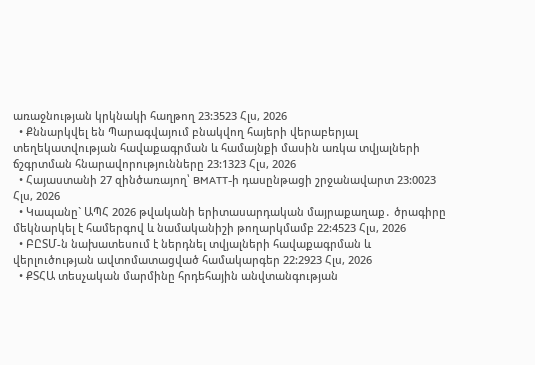առաջնության կրկնակի հաղթող 23:3523 Հլս, 2026
  • Քննարկվել են Պարագվայում բնակվող հայերի վերաբերյալ տեղեկատվության հավաքագրման և համայնքի մասին առկա տվյալների ճշգրտման հնարավորությունները 23:1323 Հլս, 2026
  • Հայաստանի 27 զինծառայող՝ BMATT-ի դասընթացի շրջանավարտ 23:0023 Հլս, 2026
  • Կապանը` ԱՊՀ 2026 թվականի երիտասարդական մայրաքաղաք․ ծրագիրը մեկնարկել է համերգով և նամականիշի թողարկմամբ 22:4523 Հլս, 2026
  • ԲԸՏՄ-ն նախատեսում է ներդնել տվյալների հավաքագրման և վերլուծության ավտոմատացված համակարգեր 22:2923 Հլս, 2026
  • ՔՏՀԱ տեսչական մարմինը հրդեհային անվտանգության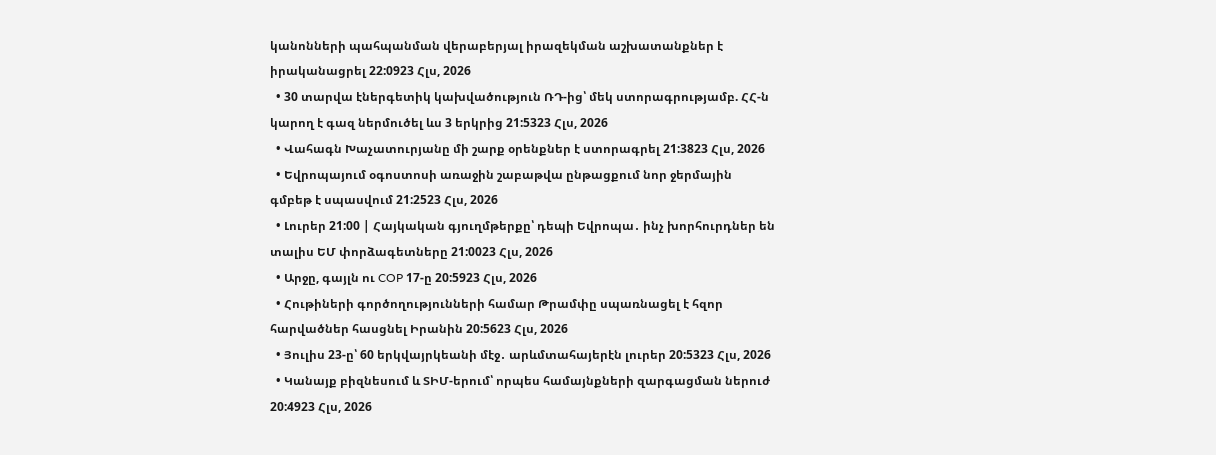կանոնների պահպանման վերաբերյալ իրազեկման աշխատանքներ է իրականացրել 22:0923 Հլս, 2026
  • 30 տարվա էներգետիկ կախվածություն ՌԴ-ից՝ մեկ ստորագրությամբ. ՀՀ-ն կարող է գազ ներմուծել ևս 3 երկրից 21:5323 Հլս, 2026
  • Վահագն Խաչատուրյանը մի շարք օրենքներ է ստորագրել 21:3823 Հլս, 2026
  • Եվրոպայում օգոստոսի առաջին շաբաթվա ընթացքում նոր ջերմային գմբեթ է սպասվում 21:2523 Հլս, 2026
  • Լուրեր 21:00 | Հայկական գյուղմթերքը՝ դեպի Եվրոպա․ ինչ խորհուրդներ են տալիս ԵՄ փորձագետները 21:0023 Հլս, 2026
  • Արջը, գայլն ու COP 17-ը 20:5923 Հլս, 2026
  • Հութիների գործողությունների համար Թրամփը սպառնացել է հզոր հարվածներ հասցնել Իրանին 20:5623 Հլս, 2026
  • Յուլիս 23-ը՝ 60 երկվայրկեանի մէջ․ արևմտահայերէն լուրեր 20:5323 Հլս, 2026
  • Կանայք բիզնեսում և ՏԻՄ-երում՝ որպես համայնքների զարգացման ներուժ 20:4923 Հլս, 2026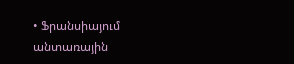• Ֆրանսիայում անտառային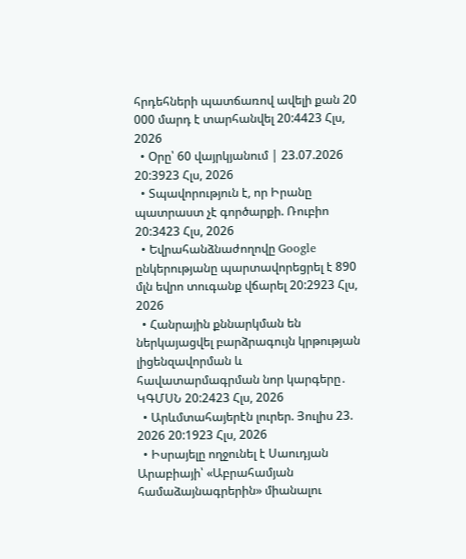հրդեհների պատճառով ավելի քան 20 000 մարդ է տարհանվել 20:4423 Հլս, 2026
  • Օրը՝ 60 վայրկյանում | 23.07.2026 20:3923 Հլս, 2026
  • Տպավորություն է, որ Իրանը պատրաստ չէ գործարքի. Ռուբիո 20:3423 Հլս, 2026
  • Եվրահանձնաժողովը Google ընկերությանը պարտավորեցրել է 890 մլն եվրո տուգանք վճարել 20:2923 Հլս, 2026
  • Հանրային քննարկման են ներկայացվել բարձրագույն կրթության լիցենզավորման և հավատարմագրման նոր կարգերը․ ԿԳՄՍՆ 20:2423 Հլս, 2026
  • Արևմտահայերէն լուրեր. Յուլիս 23. 2026 20:1923 Հլս, 2026
  • Իսրայելը ողջունել է Սաուդյան Արաբիայի՝ «Աբրահամյան համաձայնագրերին» միանալու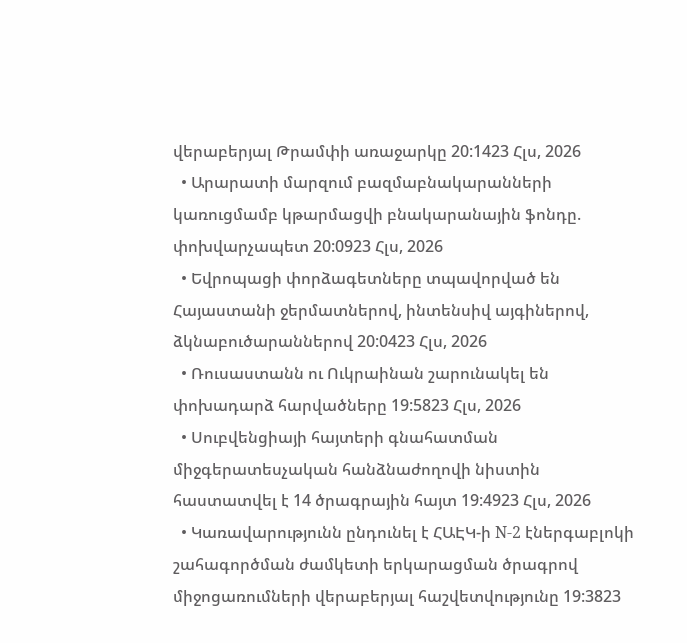վերաբերյալ Թրամփի առաջարկը 20:1423 Հլս, 2026
  • Արարատի մարզում բազմաբնակարանների կառուցմամբ կթարմացվի բնակարանային ֆոնդը. փոխվարչապետ 20:0923 Հլս, 2026
  • Եվրոպացի փորձագետները տպավորված են Հայաստանի ջերմատներով, ինտենսիվ այգիներով, ձկնաբուծարաններով 20:0423 Հլս, 2026
  • Ռուսաստանն ու Ուկրաինան շարունակել են փոխադարձ հարվածները 19:5823 Հլս, 2026
  • Սուբվենցիայի հայտերի գնահատման միջգերատեսչական հանձնաժողովի նիստին հաստատվել է 14 ծրագրային հայտ 19:4923 Հլս, 2026
  • Կառավարությունն ընդունել է ՀԱԷԿ-ի N-2 էներգաբլոկի շահագործման ժամկետի երկարացման ծրագրով միջոցառումների վերաբերյալ հաշվետվությունը 19:3823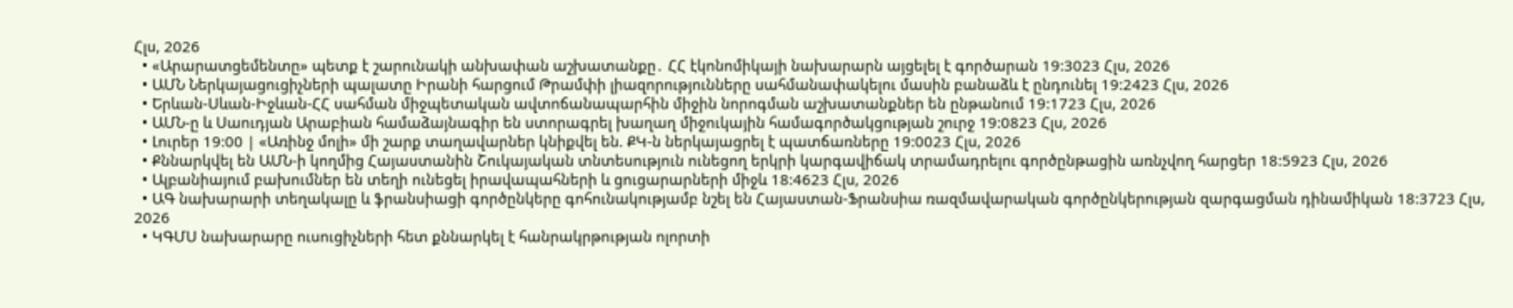Հլս, 2026
  • «Արարատցեմենտը» պետք է շարունակի անխափան աշխատանքը․ ՀՀ էկոնոմիկայի նախարարն այցելել է գործարան 19:3023 Հլս, 2026
  • ԱՄՆ Ներկայացուցիչների պալատը Իրանի հարցում Թրամփի լիազորությունները սահմանափակելու մասին բանաձև է ընդունել 19:2423 Հլս, 2026
  • Երևան-Սևան-Իջևան-ՀՀ սահման միջպետական ավտոճանապարհին միջին նորոգման աշխատանքներ են ընթանում 19:1723 Հլս, 2026
  • ԱՄՆ-ը և Սաուդյան Արաբիան համաձայնագիր են ստորագրել խաղաղ միջուկային համագործակցության շուրջ 19:0823 Հլս, 2026
  • Լուրեր 19:00 | «Առինջ մոլի» մի շարք տաղավարներ կնիքվել են. ՔԿ-ն ներկայացրել է պատճառները 19:0023 Հլս, 2026
  • Քննարկվել են ԱՄՆ-ի կողմից Հայաստանին Շուկայական տնտեսություն ունեցող երկրի կարգավիճակ տրամադրելու գործընթացին առնչվող հարցեր 18:5923 Հլս, 2026
  • Ալբանիայում բախումներ են տեղի ունեցել իրավապահների և ցուցարարների միջև 18:4623 Հլս, 2026
  • ԱԳ նախարարի տեղակալը և ֆրանսիացի գործընկերը գոհունակությամբ նշել են Հայաստան-Ֆրանսիա ռազմավարական գործընկերության զարգացման դինամիկան 18:3723 Հլս, 2026
  • ԿԳՄՍ նախարարը ուսուցիչների հետ քննարկել է հանրակրթության ոլորտի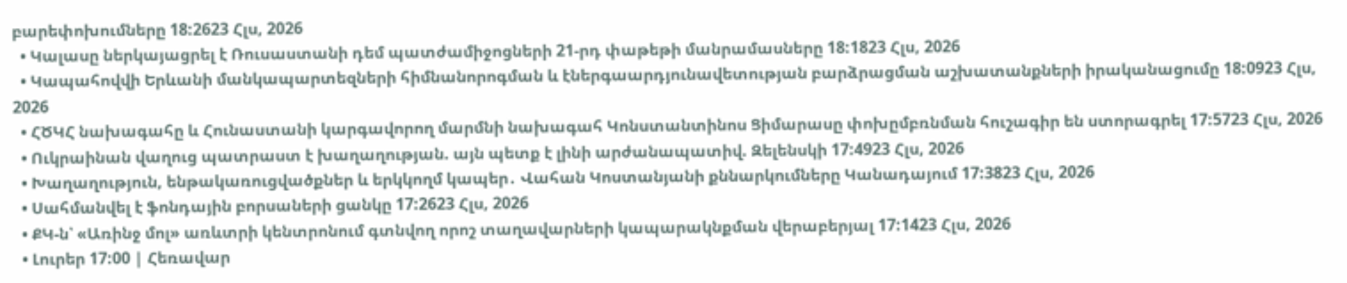բարեփոխումները 18:2623 Հլս, 2026
  • Կալասը ներկայացրել է Ռուսաստանի դեմ պատժամիջոցների 21-րդ փաթեթի մանրամասները 18:1823 Հլս, 2026
  • Կապահովվի Երևանի մանկապարտեզների հիմնանորոգման և էներգաարդյունավետության բարձրացման աշխատանքների իրականացումը 18:0923 Հլս, 2026
  • ՀԾԿՀ նախագահը և Հունաստանի կարգավորող մարմնի նախագահ Կոնստանտինոս Ցիմարասը փոխըմբռնման հուշագիր են ստորագրել 17:5723 Հլս, 2026
  • Ուկրաինան վաղուց պատրաստ է խաղաղության. այն պետք է լինի արժանապատիվ. Զելենսկի 17:4923 Հլս, 2026
  • Խաղաղություն, ենթակառուցվածքներ և երկկողմ կապեր․ Վահան Կոստանյանի քննարկումները Կանադայում 17:3823 Հլս, 2026
  • Սահմանվել է ֆոնդային բորսաների ցանկը 17:2623 Հլս, 2026
  • ՔԿ-ն՝ «Առինջ մոլ» առևտրի կենտրոնում գտնվող որոշ տաղավարների կապարակնքման վերաբերյալ 17:1423 Հլս, 2026
  • Լուրեր 17:00 | Հեռավար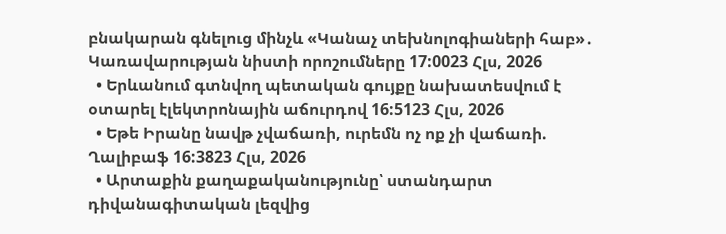բնակարան գնելուց մինչև «Կանաչ տեխնոլոգիաների հաբ»․ Կառավարության նիստի որոշումները 17:0023 Հլս, 2026
  • Երևանում գտնվող պետական գույքը նախատեսվում է օտարել էլեկտրոնային աճուրդով 16:5123 Հլս, 2026
  • Եթե Իրանը նավթ չվաճառի, ուրեմն ոչ ոք չի վաճառի. Ղալիբաֆ 16:3823 Հլս, 2026
  • Արտաքին քաղաքականությունը՝ ստանդարտ դիվանագիտական լեզվից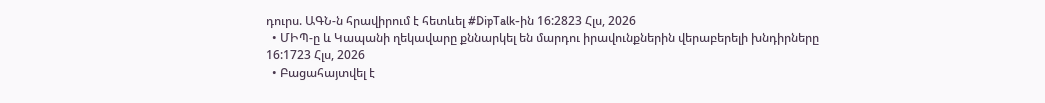դուրս. ԱԳՆ-ն հրավիրում է հետևել #DipTalk-ին 16:2823 Հլս, 2026
  • ՄԻՊ-ը և Կապանի ղեկավարը քննարկել են մարդու իրավունքներին վերաբերելի խնդիրները 16:1723 Հլս, 2026
  • Բացահայտվել է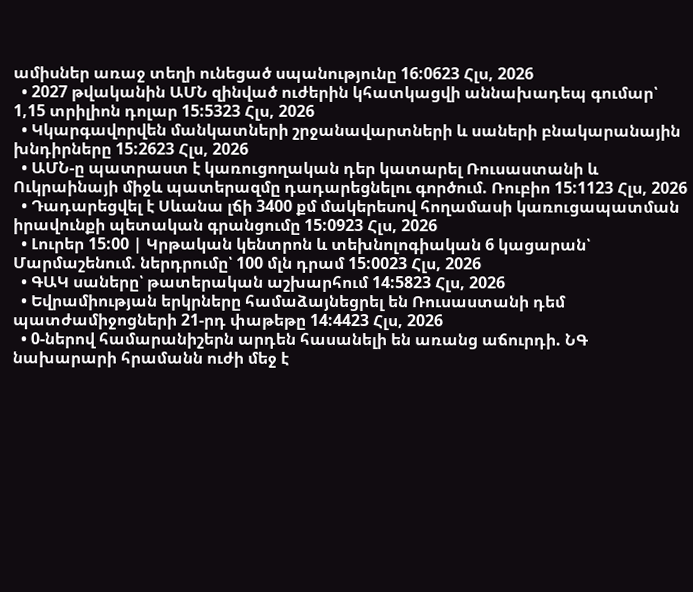ամիսներ առաջ տեղի ունեցած սպանությունը 16:0623 Հլս, 2026
  • 2027 թվականին ԱՄՆ զինված ուժերին կհատկացվի աննախադեպ գումար՝ 1,15 տրիլիոն դոլար 15:5323 Հլս, 2026
  • Կկարգավորվեն մանկատների շրջանավարտների և սաների բնակարանային խնդիրները 15:2623 Հլս, 2026
  • ԱՄՆ-ը պատրաստ է կառուցողական դեր կատարել Ռուսաստանի և Ուկրաինայի միջև պատերազմը դադարեցնելու գործում. Ռուբիո 15:1123 Հլս, 2026
  • Դադարեցվել է Սևանա լճի 3400 քմ մակերեսով հողամասի կառուցապատման իրավունքի պետական գրանցումը 15:0923 Հլս, 2026
  • Լուրեր 15:00 | Կրթական կենտրոն և տեխնոլոգիական 6 կացարան՝ Մարմաշենում. ներդրումը՝ 100 մլն դրամ 15:0023 Հլս, 2026
  • ԳԱԿ սաները՝ թատերական աշխարհում 14:5823 Հլս, 2026
  • Եվրամիության երկրները համաձայնեցրել են Ռուսաստանի դեմ պատժամիջոցների 21-րդ փաթեթը 14:4423 Հլս, 2026
  • 0-ներով համարանիշերն արդեն հասանելի են առանց աճուրդի. ՆԳ նախարարի հրամանն ուժի մեջ է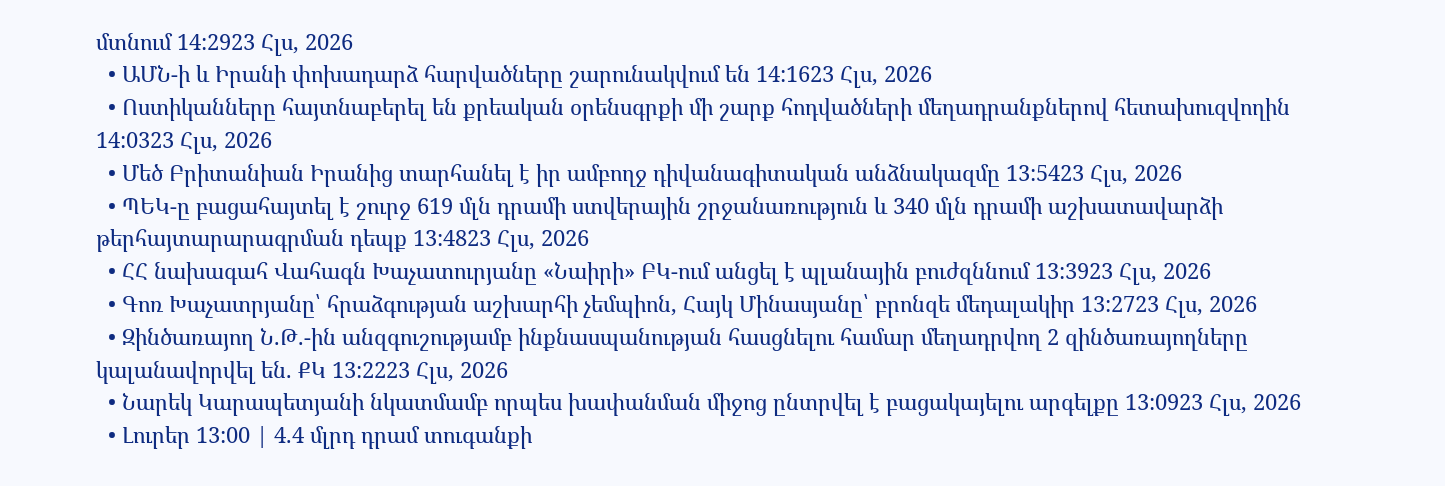մտնում 14:2923 Հլս, 2026
  • ԱՄՆ-ի և Իրանի փոխադարձ հարվածները շարունակվում են 14:1623 Հլս, 2026
  • Ոստիկանները հայտնաբերել են քրեական օրենսգրքի մի շարք հոդվածների մեղադրանքներով հետախուզվողին 14:0323 Հլս, 2026
  • Մեծ Բրիտանիան Իրանից տարհանել է իր ամբողջ դիվանագիտական անձնակազմը 13:5423 Հլս, 2026
  • ՊԵԿ-ը բացահայտել է շուրջ 619 մլն դրամի ստվերային շրջանառություն և 340 մլն դրամի աշխատավարձի թերհայտարարագրման դեպք 13:4823 Հլս, 2026
  • ՀՀ նախագահ Վահագն Խաչատուրյանը «Նաիրի» ԲԿ-ում անցել է պլանային բուժզննում 13:3923 Հլս, 2026
  • Գոռ Խաչատրյանը՝ հրաձգության աշխարհի չեմպիոն, Հայկ Մինասյանը՝ բրոնզե մեդալակիր 13:2723 Հլս, 2026
  • Զինծառայող Ն.Թ.-ին անզգուշությամբ ինքնասպանության հասցնելու համար մեղադրվող 2 զինծառայողները կալանավորվել են. ՔԿ 13:2223 Հլս, 2026
  • Նարեկ Կարապետյանի նկատմամբ որպես խափանման միջոց ընտրվել է բացակայելու արգելքը 13:0923 Հլս, 2026
  • Լուրեր 13:00 | 4.4 մլրդ դրամ տուգանքի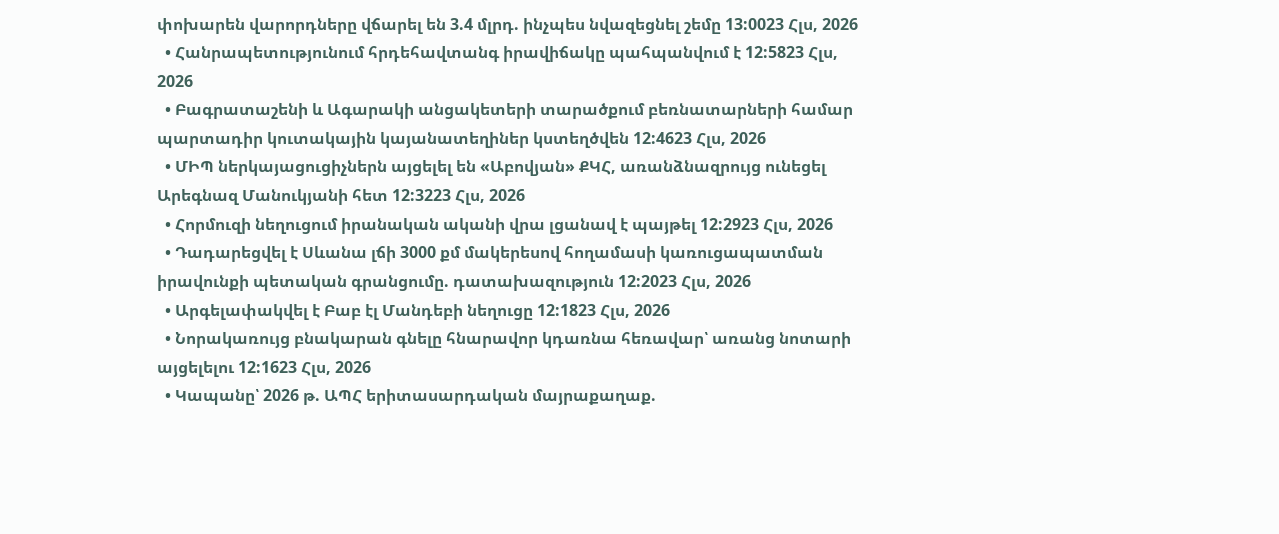փոխարեն վարորդները վճարել են 3.4 մլրդ. ինչպես նվազեցնել շեմը 13:0023 Հլս, 2026
  • Հանրապետությունում հրդեհավտանգ իրավիճակը պահպանվում է 12:5823 Հլս, 2026
  • Բագրատաշենի և Ագարակի անցակետերի տարածքում բեռնատարների համար պարտադիր կուտակային կայանատեղիներ կստեղծվեն 12:4623 Հլս, 2026
  • ՄԻՊ ներկայացուցիչներն այցելել են «Աբովյան» ՔԿՀ, առանձնազրույց ունեցել Արեգնազ Մանուկյանի հետ 12:3223 Հլս, 2026
  • Հորմուզի նեղուցում իրանական ականի վրա լցանավ է պայթել 12:2923 Հլս, 2026
  • Դադարեցվել է Սևանա լճի 3000 քմ մակերեսով հողամասի կառուցապատման իրավունքի պետական գրանցումը. դատախազություն 12:2023 Հլս, 2026
  • Արգելափակվել է Բաբ էլ Մանդեբի նեղուցը 12:1823 Հլս, 2026
  • Նորակառույց բնակարան գնելը հնարավոր կդառնա հեռավար՝ առանց նոտարի այցելելու 12:1623 Հլս, 2026
  • Կապանը՝ 2026 թ. ԱՊՀ երիտասարդական մայրաքաղաք.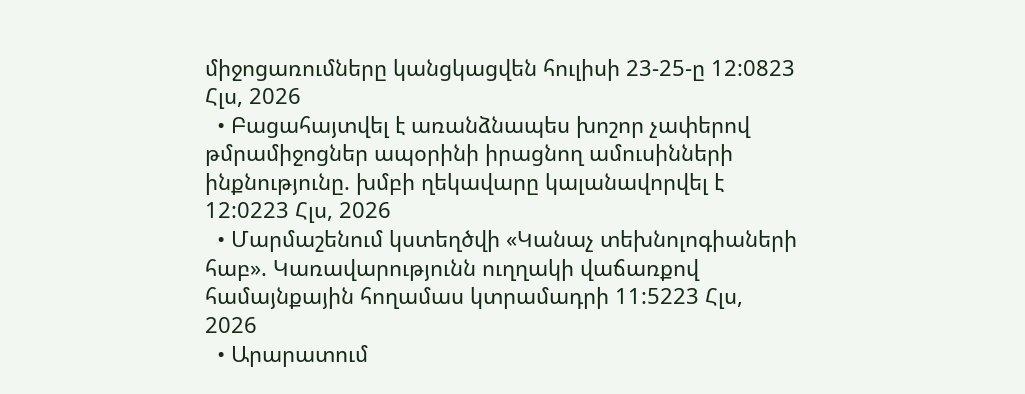միջոցառումները կանցկացվեն հուլիսի 23-25-ը 12:0823 Հլս, 2026
  • Բացահայտվել է առանձնապես խոշոր չափերով թմրամիջոցներ ապօրինի իրացնող ամուսինների ինքնությունը. խմբի ղեկավարը կալանավորվել է 12:0223 Հլս, 2026
  • Մարմաշենում կստեղծվի «Կանաչ տեխնոլոգիաների հաբ». Կառավարությունն ուղղակի վաճառքով համայնքային հողամաս կտրամադրի 11:5223 Հլս, 2026
  • Արարատում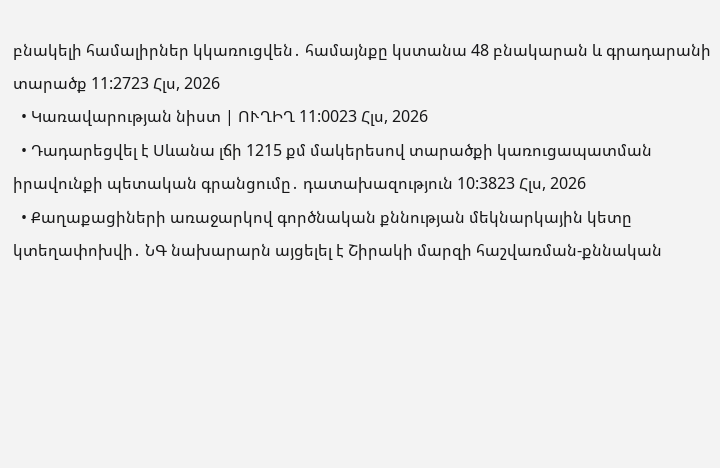բնակելի համալիրներ կկառուցվեն․ համայնքը կստանա 48 բնակարան և գրադարանի տարածք 11:2723 Հլս, 2026
  • Կառավարության նիստ | ՈՒՂԻՂ 11:0023 Հլս, 2026
  • Դադարեցվել է Սևանա լճի 1215 քմ մակերեսով տարածքի կառուցապատման իրավունքի պետական գրանցումը․ դատախազություն 10:3823 Հլս, 2026
  • Քաղաքացիների առաջարկով գործնական քննության մեկնարկային կետը կտեղափոխվի․ ՆԳ նախարարն այցելել է Շիրակի մարզի հաշվառման-քննական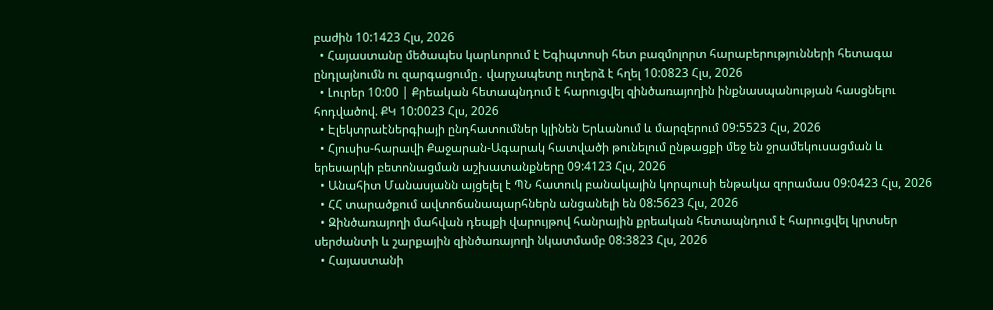բաժին 10:1423 Հլս, 2026
  • Հայաստանը մեծապես կարևորում է Եգիպտոսի հետ բազմոլորտ հարաբերությունների հետագա ընդլայնումն ու զարգացումը․ վարչապետը ուղերձ է հղել 10:0823 Հլս, 2026
  • Լուրեր 10:00 | Քրեական հետապնդում է հարուցվել զինծառայողին ինքնասպանության հասցնելու հոդվածով. ՔԿ 10:0023 Հլս, 2026
  • Էլեկտրաէներգիայի ընդհատումներ կլինեն Երևանում և մարզերում 09:5523 Հլս, 2026
  • Հյուսիս-հարավի Քաջարան-Ագարակ հատվածի թունելում ընթացքի մեջ են ջրամեկուսացման և երեսարկի բետոնացման աշխատանքները 09:4123 Հլս, 2026
  • Անահիտ Մանասյանն այցելել է ՊՆ հատուկ բանակային կորպուսի ենթակա զորամաս 09:0423 Հլս, 2026
  • ՀՀ տարածքում ավտոճանապարհներն անցանելի են 08:5623 Հլս, 2026
  • Զինծառայողի մահվան դեպքի վարույթով հանրային քրեական հետապնդում է հարուցվել կրտսեր սերժանտի և շարքային զինծառայողի նկատմամբ 08:3823 Հլս, 2026
  • Հայաստանի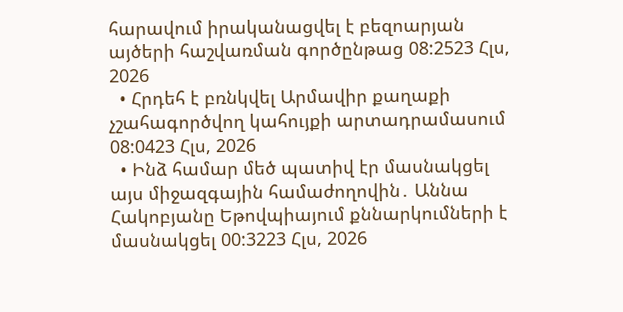հարավում իրականացվել է բեզոարյան այծերի հաշվառման գործընթաց 08:2523 Հլս, 2026
  • Հրդեհ է բռնկվել Արմավիր քաղաքի չշահագործվող կահույքի արտադրամասում 08:0423 Հլս, 2026
  • Ինձ համար մեծ պատիվ էր մասնակցել այս միջազգային համաժողովին․ Աննա Հակոբյանը Եթովպիայում քննարկումների է մասնակցել 00:3223 Հլս, 2026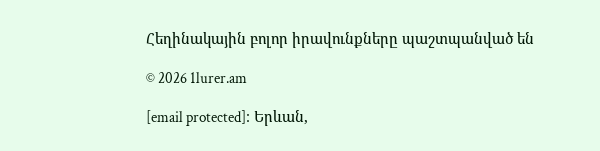Հեղինակային բոլոր իրավունքները պաշտպանված են

© 2026 1lurer.am

[email protected]։ Երևան,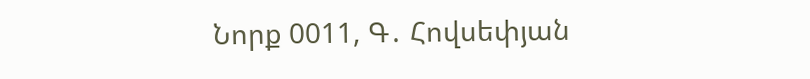Նորք 0011, Գ․ Հովսեփյան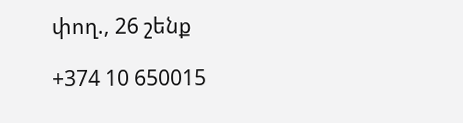փող., 26 շենք

+374 10 650015